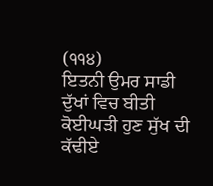(੧੧੪)
ਇਤਨੀ ਉਮਰ ਸਾਡੀ ਦੁੱਖਾਂ ਵਿਚ ਬੀਤੀ ਕੋਈਘੜੀ ਹੁਣ ਸੁੱਖ ਦੀ ਕੱਢੀਏ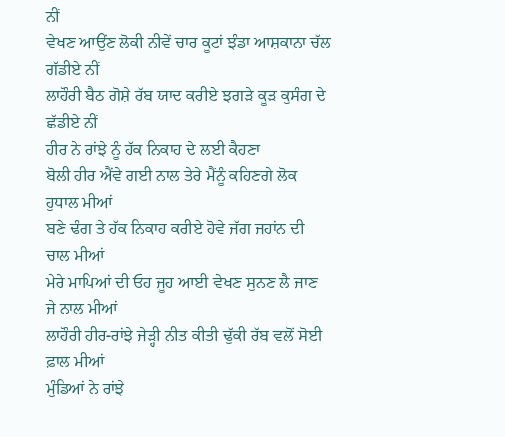ਨੀਂ
ਵੇਖਣ ਆਉਂਣ ਲੋਕੀ ਨੀਵੇਂ ਚਾਰ ਕੂਟਾਂ ਝੰਡਾ ਆਸ਼ਕਾਨਾ ਚੱਲ ਗੱਡੀਏ ਨੀਂ
ਲਾਹੌਰੀ ਬੈਠ ਗੋਸ਼ੇ ਰੱਬ ਯਾਦ ਕਰੀਏ ਝਗੜੇ ਕੂੜ ਕੁਸੰਗ ਦੇ ਛੱਡੀਏ ਨੀਂ
ਹੀਰ ਨੇ ਰਾਂਝੇ ਨੂੰ ਹੱਕ ਨਿਕਾਹ ਦੇ ਲਈ ਕੈਹਣਾ
ਬੋਲੀ ਹੀਰ ਐਂਵੇ ਗਈ ਨਾਲ ਤੇਰੇ ਮੈਂਨੂੰ ਕਹਿਣਗੇ ਲੋਕ ਹੁਧਾਲ ਮੀਆਂ
ਬਣੇ ਢੰਗ ਤੇ ਹੱਕ ਨਿਕਾਹ ਕਰੀਏ ਹੋਵੇ ਜੱਗ ਜਹਾਂਨ ਦੀ ਚਾਲ ਮੀਆਂ
ਮੇਰੇ ਮਾਪਿਆਂ ਦੀ ਓਹ ਜੂਹ ਆਈ ਵੇਖਣ ਸੁਨਣ ਲੈ ਜਾਣ ਜੇ ਨਾਲ ਮੀਆਂ
ਲਾਹੌਰੀ ਹੀਰ-ਰਾਂਝੇ ਜੇੜ੍ਹੀ ਨੀਤ ਕੀਤੀ ਢੁੱਕੀ ਰੱਬ ਵਲੋਂ ਸੋਈ ਫ਼ਾਲ ਮੀਆਂ
ਮੁੰਡਿਆਂ ਨੇ ਰਾਂਝੇ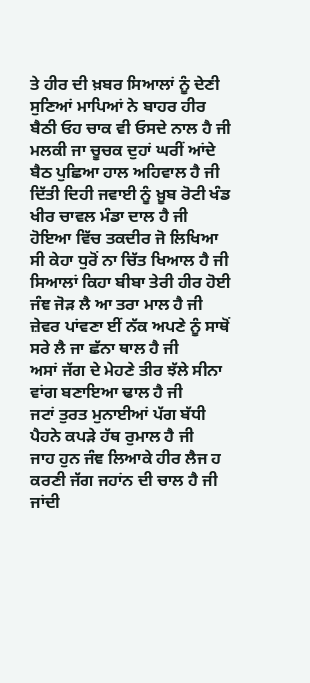ਤੇ ਹੀਰ ਦੀ ਖ਼ਬਰ ਸਿਆਲਾਂ ਨੂੰ ਦੇਣੀ
ਸੁਣਿਆਂ ਮਾਪਿਆਂ ਨੇ ਬਾਹਰ ਹੀਰ ਬੈਠੀ ਓਹ ਚਾਕ ਵੀ ਓਸਦੇ ਨਾਲ ਹੈ ਜੀ
ਮਲਕੀ ਜਾ ਚੂਚਕ ਦੁਹਾਂ ਘਰੀਂ ਆਂਦੇ ਬੈਠ ਪੁਛਿਆ ਹਾਲ ਅਹਿਵਾਲ ਹੈ ਜੀ
ਦਿੱਤੀ ਦਿਹੀ ਜਵਾਈ ਨੂੰ ਖ਼ੂਬ ਰੋਟੀ ਖੰਡ ਖੀਰ ਚਾਵਲ ਮੰਡਾ ਦਾਲ ਹੈ ਜੀ
ਹੋਇਆ ਵਿੱਚ ਤਕਦੀਰ ਜੋ ਲਿਖਿਆ ਸੀ ਕੇਹਾ ਧੁਰੋਂ ਨਾ ਚਿੱਤ ਖਿਆਲ ਹੈ ਜੀ
ਸਿਆਲਾਂ ਕਿਹਾ ਬੀਬਾ ਤੇਰੀ ਹੀਰ ਹੋਈ ਜੰਞ ਜੋੜ ਲੈ ਆ ਤਰਾ ਮਾਲ ਹੈ ਜੀ
ਜ਼ੇਵਰ ਪਾਂਵਣਾ ਈਂ ਨੱਕ ਅਪਣੇ ਨੂੰ ਸਾਥੋਂ ਸਰੇ ਲੈ ਜਾ ਛੱਨਾ ਥਾਲ ਹੈ ਜੀ
ਅਸਾਂ ਜੱਗ ਦੇ ਮੇਹਣੇ ਤੀਰ ਝੱਲੇ ਸੀਨਾ ਵਾਂਗ ਬਣਾਇਆ ਢਾਲ ਹੈ ਜੀ
ਜਟਾਂ ਤੁਰਤ ਮੁਨਾਈਆਂ ਪੱਗ ਬੱਧੀ ਪੈਹਨੇ ਕਪੜੇ ਹੱਥ ਰੁਮਾਲ ਹੈ ਜੀ
ਜਾਹ ਹੁਨ ਜੰਞ ਲਿਆਕੇ ਹੀਰ ਲੈਜ ਹ ਕਰਣੀ ਜੱਗ ਜਹਾਂਨ ਦੀ ਚਾਲ ਹੈ ਜੀ
ਜਾਂਦੀ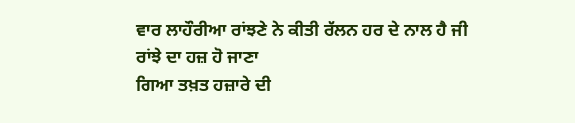ਵਾਰ ਲਾਹੌਰੀਆ ਰਾਂਝਣੇ ਨੇ ਕੀਤੀ ਰੱਲਨ ਹਰ ਦੇ ਨਾਲ ਹੈ ਜੀ
ਰਾਂਝੇ ਦਾ ਹਜ਼ ਹੋ ਜਾਣਾ
ਗਿਆ ਤਖ਼ਤ ਹਜ਼ਾਰੇ ਦੀ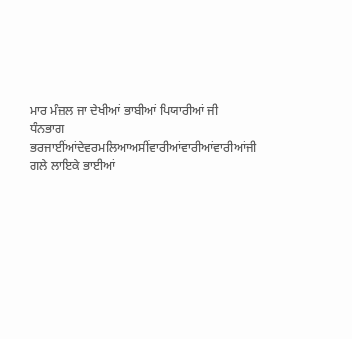ਮਾਰ ਮੰਜ਼ਲ ਜਾ ਦੇਖੀਆਂ ਭਾਬੀਆਂ ਪਿਯਾਰੀਆਂ ਜੀ
ਧੰਨਭਾਗ ਭਰਜਾਈਂਆਂਦੇਵਰਮਲਿਆਅਸੀਂਵਾਰੀਆਂਵਾਰੀਆਂਵਾਰੀਆਂਜੀ
ਗਲੇ ਲਾਇਕੇ ਭਾਈਆਂ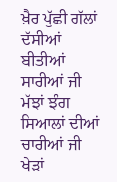ਖ਼ੈਰ ਪੁੱਛੀ ਗੱਲਾਂ ਦੱਸੀਆਂ ਬੀਤੀਆਂ ਸਾਰੀਆਂ ਜੀ
ਮੱਝਾਂ ਝੰਗ ਸਿਆਲਾਂ ਦੀਆਂ ਚਾਰੀਆਂ ਜੀ ਖੇੜਾਂ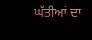ਘੱਤੀਆਂ ਦਾ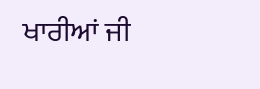ਖਾਰੀਆਂ ਜੀ